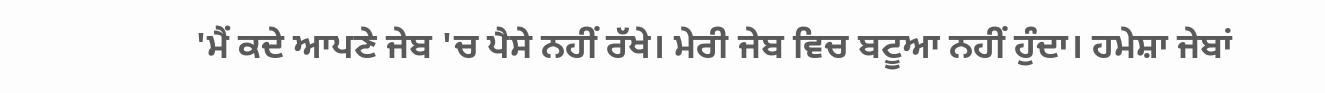'ਮੈਂ ਕਦੇ ਆਪਣੇ ਜੇਬ 'ਚ ਪੈਸੇ ਨਹੀਂ ਰੱਖੇ। ਮੇਰੀ ਜੇਬ ਵਿਚ ਬਟੂਆ ਨਹੀਂ ਹੁੰਦਾ। ਹਮੇਸ਼ਾ ਜੇਬਾਂ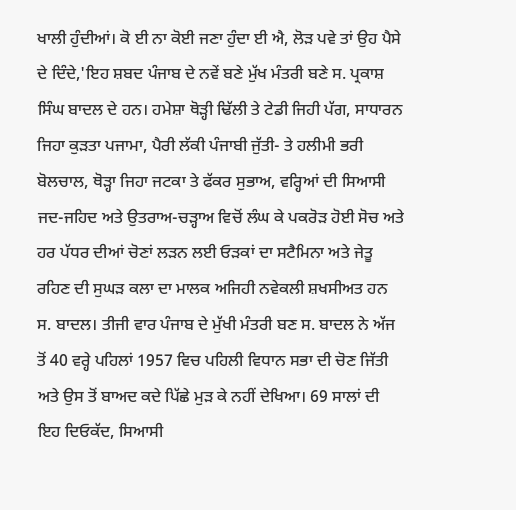ਖਾਲੀ ਹੁੰਦੀਆਂ। ਕੋ ਈ ਨਾ ਕੋਈ ਜਣਾ ਹੁੰਦਾ ਈ ਐ, ਲੋੜ ਪਵੇ ਤਾਂ ਉਹ ਪੈਸੇ ਦੇ ਦਿੰਦੇ,'ਇਹ ਸ਼ਬਦ ਪੰਜਾਬ ਦੇ ਨਵੇਂ ਬਣੇ ਮੁੱਖ ਮੰਤਰੀ ਬਣੇ ਸ. ਪ੍ਰਕਾਸ਼ ਸਿੰਘ ਬਾਦਲ ਦੇ ਹਨ। ਹਮੇਸ਼ਾ ਥੋੜ੍ਹੀ ਢਿੱਲੀ ਤੇ ਟੇਡੀ ਜਿਹੀ ਪੱਗ, ਸਾਧਾਰਨ ਜਿਹਾ ਕੁੜਤਾ ਪਜਾਮਾ, ਪੈਰੀ ਲੱਕੀ ਪੰਜਾਬੀ ਜੁੱਤੀ- ਤੇ ਹਲੀਮੀ ਭਰੀ ਬੋਲਚਾਲ, ਥੋੜ੍ਹਾ ਜਿਹਾ ਜਟਕਾ ਤੇ ਫੱਕਰ ਸੁਭਾਅ, ਵਰ੍ਹਿਆਂ ਦੀ ਸਿਆਸੀ ਜਦ-ਜਹਿਦ ਅਤੇ ਉਤਰਾਅ-ਚੜ੍ਹਾਅ ਵਿਚੋਂ ਲੰਘ ਕੇ ਪਕਰੋੜ ਹੋਈ ਸੋਚ ਅਤੇ ਹਰ ਪੱਧਰ ਦੀਆਂ ਚੋਣਾਂ ਲੜਨ ਲਈ ਓੜਕਾਂ ਦਾ ਸਟੈਮਿਨਾ ਅਤੇ ਜੇਤੂ ਰਹਿਣ ਦੀ ਸੁਘੜ ਕਲਾ ਦਾ ਮਾਲਕ ਅਜਿਹੀ ਨਵੇਕਲੀ ਸ਼ਖਸੀਅਤ ਹਨ ਸ. ਬਾਦਲ। ਤੀਜੀ ਵਾਰ ਪੰਜਾਬ ਦੇ ਮੁੱਖੀ ਮੰਤਰੀ ਬਣ ਸ. ਬਾਦਲ ਨੇ ਅੱਜ ਤੋਂ 40 ਵਰ੍ਹੇ ਪਹਿਲਾਂ 1957 ਵਿਚ ਪਹਿਲੀ ਵਿਧਾਨ ਸਭਾ ਦੀ ਚੋਣ ਜਿੱਤੀ ਅਤੇ ਉਸ ਤੋਂ ਬਾਅਦ ਕਦੇ ਪਿੱਛੇ ਮੁੜ ਕੇ ਨਹੀਂ ਦੇਖਿਆ। 69 ਸਾਲਾਂ ਦੀ ਇਹ ਦਿਓਕੱਦ, ਸਿਆਸੀ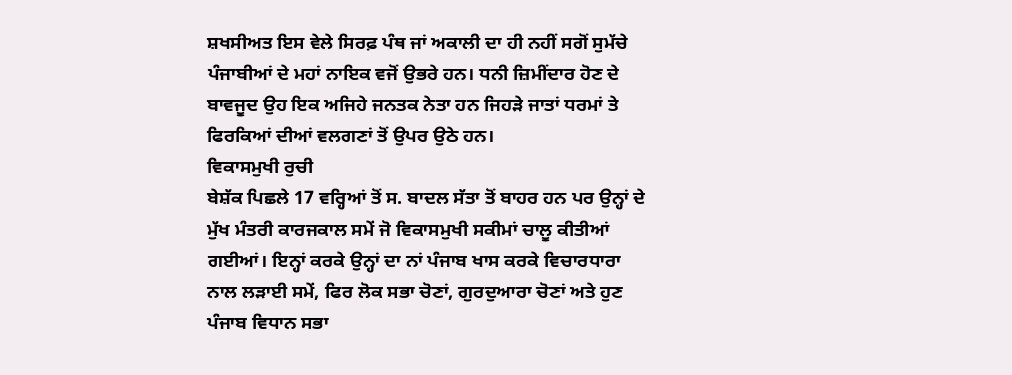ਸ਼ਖਸੀਅਤ ਇਸ ਵੇਲੇ ਸਿਰਫ਼ ਪੰਥ ਜਾਂ ਅਕਾਲੀ ਦਾ ਹੀ ਨਹੀਂ ਸਗੋਂ ਸੁਮੱਚੇ ਪੰਜਾਬੀਆਂ ਦੇ ਮਹਾਂ ਨਾਇਕ ਵਜੋਂ ਉਭਰੇ ਹਨ। ਧਨੀ ਜ਼ਿਮੀਂਦਾਰ ਹੋਣ ਦੇ ਬਾਵਜੂਦ ਉਹ ਇਕ ਅਜਿਹੇ ਜਨਤਕ ਨੇਤਾ ਹਨ ਜਿਹੜੇ ਜਾਤਾਂ ਧਰਮਾਂ ਤੇ ਫਿਰਕਿਆਂ ਦੀਆਂ ਵਲਗਣਾਂ ਤੋਂ ਉਪਰ ਉਠੇ ਹਨ।
ਵਿਕਾਸਮੁਖੀ ਰੁਚੀ
ਬੇਸ਼ੱਕ ਪਿਛਲੇ 17 ਵਰ੍ਹਿਆਂ ਤੋਂ ਸ. ਬਾਦਲ ਸੱਤਾ ਤੋਂ ਬਾਹਰ ਹਨ ਪਰ ਉਨ੍ਹਾਂ ਦੇ ਮੁੱਖ ਮੰਤਰੀ ਕਾਰਜਕਾਲ ਸਮੇਂ ਜੋ ਵਿਕਾਸਮੁਖੀ ਸਕੀਮਾਂ ਚਾਲੂ ਕੀਤੀਆਂ ਗਈਆਂ। ਇਨ੍ਹਾਂ ਕਰਕੇ ਉਨ੍ਹਾਂ ਦਾ ਨਾਂ ਪੰਜਾਬ ਖਾਸ ਕਰਕੇ ਵਿਚਾਰਧਾਰਾ ਨਾਲ ਲੜਾਈ ਸਮੇਂ, ਫਿਰ ਲੋਕ ਸਭਾ ਚੋਣਾਂ, ਗੁਰਦੁਆਰਾ ਚੋਣਾਂ ਅਤੇ ਹੁਣ ਪੰਜਾਬ ਵਿਧਾਨ ਸਭਾ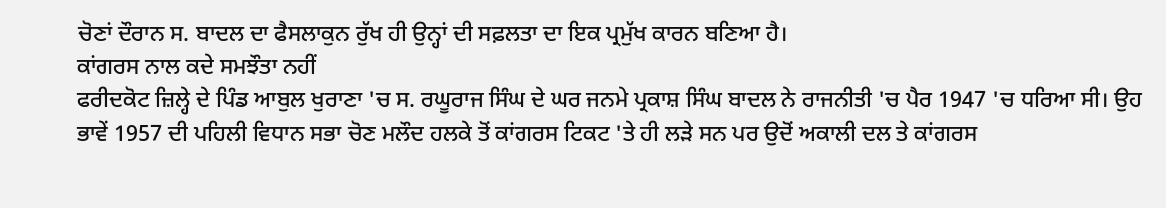ਚੋਣਾਂ ਦੌਰਾਨ ਸ. ਬਾਦਲ ਦਾ ਫੈਸਲਾਕੁਨ ਰੁੱਖ ਹੀ ਉਨ੍ਹਾਂ ਦੀ ਸਫ਼ਲਤਾ ਦਾ ਇਕ ਪ੍ਰਮੁੱਖ ਕਾਰਨ ਬਣਿਆ ਹੈ।
ਕਾਂਗਰਸ ਨਾਲ ਕਦੇ ਸਮਝੌਤਾ ਨਹੀਂ
ਫਰੀਦਕੋਟ ਜ਼ਿਲ੍ਹੇ ਦੇ ਪਿੰਡ ਆਬੁਲ ਖੁਰਾਣਾ 'ਚ ਸ. ਰਘੂਰਾਜ ਸਿੰਘ ਦੇ ਘਰ ਜਨਮੇ ਪ੍ਰਕਾਸ਼ ਸਿੰਘ ਬਾਦਲ ਨੇ ਰਾਜਨੀਤੀ 'ਚ ਪੈਰ 1947 'ਚ ਧਰਿਆ ਸੀ। ਉਹ ਭਾਵੇਂ 1957 ਦੀ ਪਹਿਲੀ ਵਿਧਾਨ ਸਭਾ ਚੋਣ ਮਲੌਦ ਹਲਕੇ ਤੋਂ ਕਾਂਗਰਸ ਟਿਕਟ 'ਤੇ ਹੀ ਲੜੇ ਸਨ ਪਰ ਉਦੋਂ ਅਕਾਲੀ ਦਲ ਤੇ ਕਾਂਗਰਸ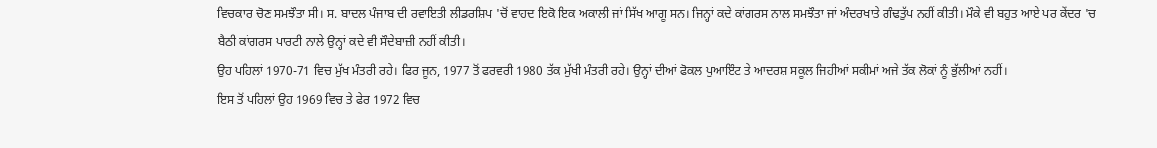ਵਿਚਕਾਰ ਚੋਣ ਸਮਝੌਤਾ ਸੀ। ਸ. ਬਾਦਲ ਪੰਜਾਬ ਦੀ ਰਵਾਇਤੀ ਲੀਡਰਸ਼ਿਪ 'ਚੋਂ ਵਾਹਦ ਇਕੋ ਇਕ ਅਕਾਲੀ ਜਾਂ ਸਿੱਖ ਆਗੂ ਸਨ। ਜਿਨ੍ਹਾਂ ਕਦੇ ਕਾਂਗਰਸ ਨਾਲ ਸਮਝੌਤਾ ਜਾਂ ਅੰਦਰਖਾਤੇ ਗੰਢਤੁੱਪ ਨਹੀਂ ਕੀਤੀ। ਮੌਕੇ ਵੀ ਬਹੁਤ ਆਏ ਪਰ ਕੇਂਦਰ 'ਚ ਬੈਠੀ ਕਾਂਗਰਸ ਪਾਰਟੀ ਨਾਲੇ ਉਨ੍ਹਾਂ ਕਦੇ ਵੀ ਸੌਦੇਬਾਜ਼ੀ ਨਹੀਂ ਕੀਤੀ।
ਉਹ ਪਹਿਲਾਂ 1970-71 ਵਿਚ ਮੁੱਖ ਮੰਤਰੀ ਰਹੇ। ਫਿਰ ਜੂਨ, 1977 ਤੋਂ ਫਰਵਰੀ 1980 ਤੱਕ ਮੁੱਖੀ ਮੰਤਰੀ ਰਹੇ। ਉਨ੍ਹਾਂ ਦੀਆਂ ਫੋਕਲ ਪੁਆਇੰਟ ਤੇ ਆਦਰਸ਼ ਸਕੂਲ ਜਿਹੀਆਂ ਸਕੀਮਾਂ ਅਜੇ ਤੱਕ ਲੋਕਾਂ ਨੂੰ ਭੁੱਲੀਆਂ ਨਹੀਂ।
ਇਸ ਤੋਂ ਪਹਿਲਾਂ ਉਹ 1969 ਵਿਚ ਤੇ ਫੇਰ 1972 ਵਿਚ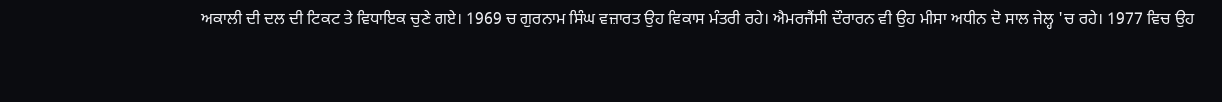ਅਕਾਲੀ ਦੀ ਦਲ ਦੀ ਟਿਕਟ ਤੇ ਵਿਧਾਇਕ ਚੁਣੇ ਗਏ। 1969 ਚ ਗੁਰਨਾਮ ਸਿੰਘ ਵਜ਼ਾਰਤ ਉਹ ਵਿਕਾਸ ਮੰਤਰੀ ਰਹੇ। ਐਮਰਜੈਂਸੀ ਦੌਰਾਰਨ ਵੀ ਉਹ ਮੀਸਾ ਅਧੀਨ ਦੋ ਸਾਲ ਜੇਲ੍ਹ 'ਚ ਰਹੇ। 1977 ਵਿਚ ਉਹ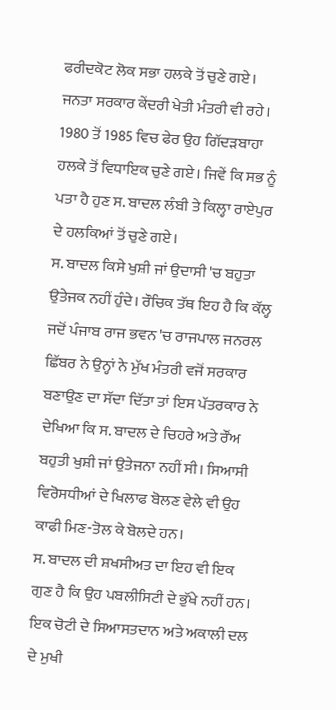ਫਰੀਦਕੋਟ ਲੋਕ ਸਭਾ ਹਲਕੇ ਤੋਂ ਚੁਣੇ ਗਏ। ਜਨਤਾ ਸਰਕਾਰ ਕੇਂਦਰੀ ਖੇਤੀ ਮੰਤਰੀ ਵੀ ਰਹੇ। 1980 ਤੋਂ 1985 ਵਿਚ ਫੇਰ ਉਹ ਗਿੱਦੜਬਾਹਾ ਹਲਕੇ ਤੋਂ ਵਿਧਾਇਕ ਚੁਣੇ ਗਏ। ਜਿਵੇਂ ਕਿ ਸਭ ਨੂੰ ਪਤਾ ਹੈ ਹੁਣ ਸ. ਬਾਦਲ ਲੰਬੀ ਤੇ ਕਿਲ੍ਹਾ ਰਾਏਪੁਰ ਦੇ ਹਲਕਿਆਂ ਤੋਂ ਚੁਣੇ ਗਏ।
ਸ. ਬਾਦਲ ਕਿਸੇ ਖੁਸ਼ੀ ਜਾਂ ਉਦਾਸੀ 'ਚ ਬਹੁਤਾ ਉਤੇਜਕ ਨਹੀਂ ਹੁੰਦੇ। ਰੌਚਿਕ ਤੱਥ ਇਹ ਹੈ ਕਿ ਕੱਲ੍ਹ ਜਦੋਂ ਪੰਜਾਬ ਰਾਜ ਭਵਨ 'ਚ ਰਾਜਪਾਲ ਜਨਰਲ ਛਿੱਬਰ ਨੇ ਉਨ੍ਹਾਂ ਨੇ ਮੁੱਖ ਮੰਤਰੀ ਵਜੋਂ ਸਰਕਾਰ ਬਣਾਉਣ ਦਾ ਸੱਦਾ ਦਿੱਤਾ ਤਾਂ ਇਸ ਪੱਤਰਕਾਰ ਨੇ ਦੇਖਿਆ ਕਿ ਸ. ਬਾਦਲ ਦੇ ਚਿਹਰੇ ਅਤੇ ਰੌਂਅ ਬਹੁਤੀ ਖੁਸ਼ੀ ਜਾਂ ਉਤੇਜਨਾ ਨਹੀਂ ਸੀ। ਸਿਆਸੀ ਵਿਰੋਸਧੀਆਂ ਦੇ ਖਿਲਾਫ ਬੋਲਣ ਵੇਲੇ ਵੀ ਉਹ ਕਾਫੀ ਮਿਣ-ਤੋਲ ਕੇ ਬੋਲਦੇ ਹਨ।
ਸ. ਬਾਦਲ ਦੀ ਸ਼ਖਸੀਅਤ ਦਾ ਇਹ ਵੀ ਇਕ ਗੁਣ ਹੈ ਕਿ ਉਹ ਪਬਲੀਸਿਟੀ ਦੇ ਭੁੱਖੇ ਨਹੀਂ ਹਨ। ਇਕ ਚੋਟੀ ਦੇ ਸਿਆਸਤਦਾਨ ਅਤੇ ਅਕਾਲੀ ਦਲ ਦੇ ਮੁਖੀ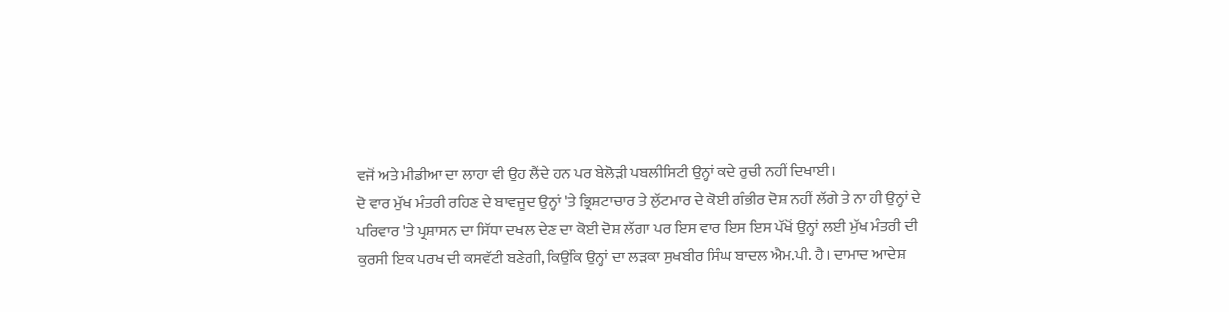ਵਜੋਂ ਅਤੇ ਮੀਡੀਆ ਦਾ ਲਾਹਾ ਵੀ ਉਹ ਲੈਂਦੇ ਹਨ ਪਰ ਬੇਲੋੜੀ ਪਬਲੀਸਿਟੀ ਉਨ੍ਹਾਂ ਕਦੇ ਰੁਚੀ ਨਹੀਂ ਦਿਖਾਈ।
ਦੋ ਵਾਰ ਮੁੱਖ ਮੰਤਰੀ ਰਹਿਣ ਦੇ ਬਾਵਜੂਦ ਉਨ੍ਹਾਂ 'ਤੇ ਭ੍ਰਿਸ਼ਟਾਚਾਰ ਤੇ ਲੁੱਟਮਾਰ ਦੇ ਕੋਈ ਗੰਭੀਰ ਦੋਸ਼ ਨਹੀਂ ਲੱਗੇ ਤੇ ਨਾ ਹੀ ਉਨ੍ਹਾਂ ਦੇ ਪਰਿਵਾਰ 'ਤੇ ਪ੍ਰਸ਼ਾਸਨ ਦਾ ਸਿੱਧਾ ਦਖਲ ਦੇਣ ਦਾ ਕੋਈ ਦੋਸ਼ ਲੱਗਾ ਪਰ ਇਸ ਵਾਰ ਇਸ ਇਸ ਪੱਖੋਂ ਉਨ੍ਹਾਂ ਲਈ ਮੁੱਖ ਮੰਤਰੀ ਦੀ ਕੁਰਸੀ ਇਕ ਪਰਖ ਦੀ ਕਸਵੱਟੀ ਬਣੇਗੀ, ਕਿਉਂਕਿ ਉਨ੍ਹਾਂ ਦਾ ਲੜਕਾ ਸੁਖਬੀਰ ਸਿੰਘ ਬਾਦਲ ਐਮ.ਪੀ. ਹੈ। ਦਾਮਾਦ ਆਦੇਸ਼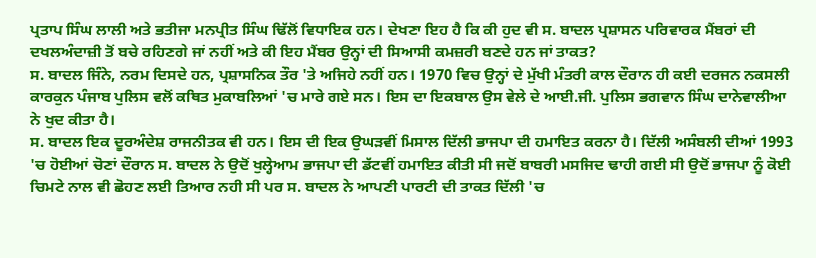ਪ੍ਰਤਾਪ ਸਿੰਘ ਲਾਲੀ ਅਤੇ ਭਤੀਜਾ ਮਨਪ੍ਰੀਤ ਸਿੰਘ ਢਿੱਲੋਂ ਵਿਧਾਇਕ ਹਨ। ਦੇਖਣਾ ਇਹ ਹੈ ਕਿ ਕੀ ਹੁਦ ਵੀ ਸ. ਬਾਦਲ ਪ੍ਰਸ਼ਾਸਨ ਪਰਿਵਾਰਕ ਮੈਂਬਰਾਂ ਦੀ ਦਖਲਅੰਦਾਜ਼ੀ ਤੋਂ ਬਚੇ ਰਹਿਣਗੇ ਜਾਂ ਨਹੀਂ ਅਤੇ ਕੀ ਇਹ ਮੈਂਬਰ ਉਨ੍ਹਾਂ ਦੀ ਸਿਆਸੀ ਕਮਜ਼ਰੀ ਬਣਦੇ ਹਨ ਜਾਂ ਤਾਕਤ?
ਸ. ਬਾਦਲ ਜਿੰਨੇ, ਨਰਮ ਦਿਸਦੇ ਹਨ, ਪ੍ਰਸ਼ਾਸਨਿਕ ਤੌਰ 'ਤੇ ਅਜਿਹੇ ਨਹੀਂ ਹਨ। 1970 ਵਿਚ ਉਨ੍ਹਾਂ ਦੇ ਮੁੱਖੀ ਮੰਤਰੀ ਕਾਲ ਦੌਰਾਨ ਹੀ ਕਈ ਦਰਜਨ ਨਕਸਲੀ ਕਾਰਕੁਨ ਪੰਜਾਬ ਪੁਲਿਸ ਵਲੋਂ ਕਥਿਤ ਮੁਕਾਬਲਿਆਂ 'ਚ ਮਾਰੇ ਗਏ ਸਨ। ਇਸ ਦਾ ਇਕਬਾਲ ਉਸ ਵੇਲੇ ਦੇ ਆਈ.ਜੀ. ਪੁਲਿਸ ਭਗਵਾਨ ਸਿੰਘ ਦਾਨੇਵਾਲੀਆ ਨੇ ਖੁਦ ਕੀਤਾ ਹੈ।
ਸ. ਬਾਦਲ ਇਕ ਦੂਰਅੰਦੇਸ਼ ਰਾਜਨੀਤਕ ਵੀ ਹਨ। ਇਸ ਦੀ ਇਕ ਉਘੜਵੀਂ ਮਿਸਾਲ ਦਿੱਲੀ ਭਾਜਪਾ ਦੀ ਹਮਾਇਤ ਕਰਨਾ ਹੈ। ਦਿੱਲੀ ਅਸੰਬਲੀ ਦੀਆਂ 1993 'ਚ ਹੋਈਆਂ ਚੋਣਾਂ ਦੌਰਾਨ ਸ. ਬਾਦਲ ਨੇ ਉਦੋਂ ਖੁਲ੍ਹੇਆਮ ਭਾਜਪਾ ਦੀ ਡੱਟਵੀਂ ਹਮਾਇਤ ਕੀਤੀ ਸੀ ਜਦੋਂ ਬਾਬਰੀ ਮਸਜਿਦ ਢਾਹੀ ਗਈ ਸੀ ਉਦੋਂ ਭਾਜਪਾ ਨੂੰ ਕੋਈ ਚਿਮਟੇ ਨਾਲ ਵੀ ਛੋਹਣ ਲਈ ਤਿਆਰ ਨਹੀ ਸੀ ਪਰ ਸ. ਬਾਦਲ ਨੇ ਆਪਣੀ ਪਾਰਟੀ ਦੀ ਤਾਕਤ ਦਿੱਲੀ 'ਚ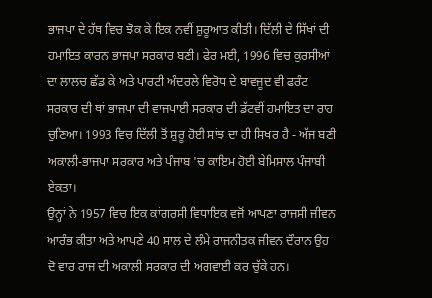ਭਾਜਪਾ ਦੇ ਹੱਥ ਵਿਚ ਝੋਕ ਕੇ ਇਕ ਨਵੀਂ ਸ਼ੁਰੂਆਤ ਕੀਤੀ। ਦਿੱਲੀ ਦੇ ਸਿੱਖਾਂ ਦੀ ਹਮਾਇਤ ਕਾਰਨ ਭਾਜਪਾ ਸਰਕਾਰ ਬਣੀ। ਫੇਰ ਮਈ, 1996 ਵਿਚ ਕੁਰਸੀਆਂ ਦਾ ਲਾਲਚ ਛੱਡ ਕੇ ਅਤੇ ਪਾਰਟੀ ਅੰਦਰਲੇ ਵਿਰੋਧ ਦੇ ਬਾਵਜੂਦ ਵੀ ਫਰੰਟ ਸਰਕਾਰ ਦੀ ਥਾਂ ਭਾਜਪਾ ਦੀ ਵਾਜਪਾਈ ਸਰਕਾਰ ਦੀ ਡੱਟਵੀਂ ਹਮਾਇਤ ਦਾ ਰਾਹ ਚੁਣਿਆ। 1993 ਵਿਚ ਦਿੱਲੀ ਤੋਂ ਸ਼ੁਰੂ ਹੋਈ ਸਾਂਝ ਦਾ ਹੀ ਸਿਖਰ ਹੈ - ਅੱਜ ਬਣੀ ਅਕਾਲੀ-ਭਾਜਪਾ ਸਰਕਾਰ ਅਤੇ ਪੰਜਾਬ 'ਚ ਕਾਇਮ ਹੋਈ ਬੇਮਿਸਾਲ ਪੰਜਾਬੀ ਏਕਤਾ।
ਉਨ੍ਹਾਂ ਨੇ 1957 ਵਿਚ ਇਕ ਕਾਂਗਰਸੀ ਵਿਧਾਇਕ ਵਜੋਂ ਆਪਣਾ ਰਾਜਸੀ ਜੀਵਨ ਆਰੰਭ ਕੀਤਾ ਅਤੇ ਆਪਣੇ 40 ਸਾਲ ਦੇ ਲੰਮੇ ਰਾਜਨੀਤਕ ਜੀਵਨ ਦੌਰਾਨ ਉਹ ਦੋ ਵਾਰ ਰਾਜ ਦੀ ਅਕਾਲੀ ਸਰਕਾਰ ਦੀ ਅਗਵਾਈ ਕਰ ਚੁੱਕੇ ਹਨ।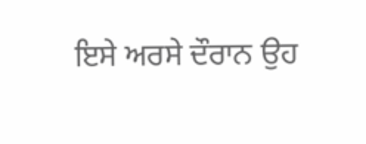ਇਸੇ ਅਰਸੇ ਦੌਰਾਨ ਉਹ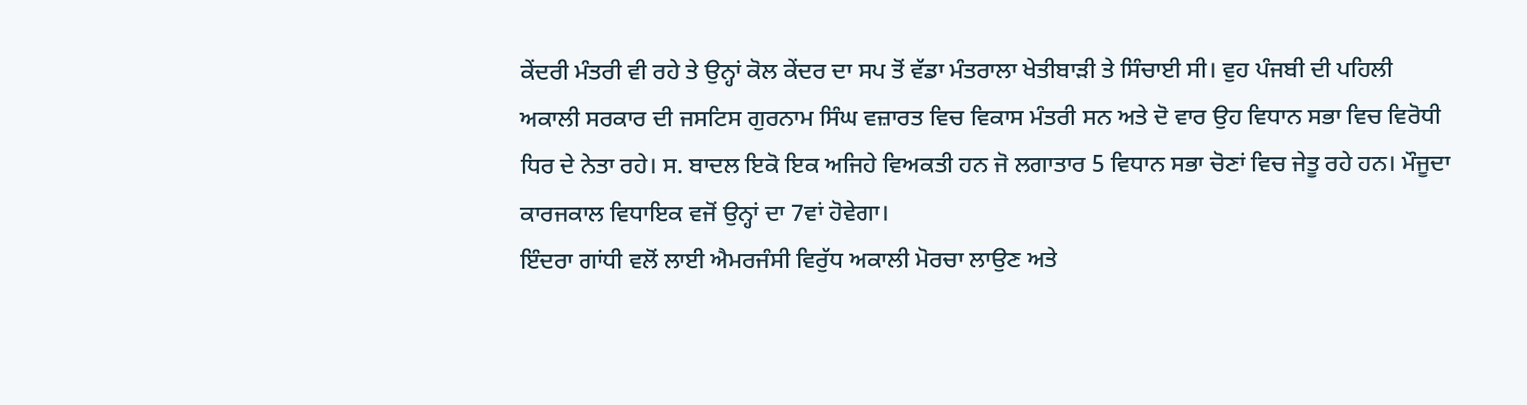ਕੇਂਦਰੀ ਮੰਤਰੀ ਵੀ ਰਹੇ ਤੇ ਉਨ੍ਹਾਂ ਕੋਲ ਕੇਂਦਰ ਦਾ ਸਪ ਤੋਂ ਵੱਡਾ ਮੰਤਰਾਲਾ ਖੇਤੀਬਾੜੀ ਤੇ ਸਿੰਚਾਈ ਸੀ। ਵੁਹ ਪੰਜਬੀ ਦੀ ਪਹਿਲੀ ਅਕਾਲੀ ਸਰਕਾਰ ਦੀ ਜਸਟਿਸ ਗੁਰਨਾਮ ਸਿੰਘ ਵਜ਼ਾਰਤ ਵਿਚ ਵਿਕਾਸ ਮੰਤਰੀ ਸਨ ਅਤੇ ਦੋ ਵਾਰ ਉਹ ਵਿਧਾਨ ਸਭਾ ਵਿਚ ਵਿਰੋਧੀ ਧਿਰ ਦੇ ਨੇਤਾ ਰਹੇ। ਸ. ਬਾਦਲ ਇਕੋ ਇਕ ਅਜਿਹੇ ਵਿਅਕਤੀ ਹਨ ਜੋ ਲਗਾਤਾਰ 5 ਵਿਧਾਨ ਸਭਾ ਚੋਣਾਂ ਵਿਚ ਜੇਤੂ ਰਹੇ ਹਨ। ਮੌਜੂਦਾ ਕਾਰਜਕਾਲ ਵਿਧਾਇਕ ਵਜੋਂ ਉਨ੍ਹਾਂ ਦਾ 7ਵਾਂ ਹੋਵੇਗਾ।
ਇੰਦਰਾ ਗਾਂਧੀ ਵਲੋਂ ਲਾਈ ਐਮਰਜੰਸੀ ਵਿਰੁੱਧ ਅਕਾਲੀ ਮੋਰਚਾ ਲਾਉਣ ਅਤੇ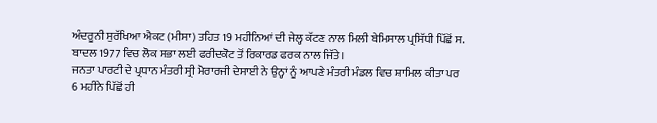ਅੰਦਰੂਨੀ ਸੁਰੱਖਿਆ ਐਕਟ (ਮੀਸਾ) ਤਹਿਤ 19 ਮਹੀਨਿਆਂ ਦੀ ਜੇਲ੍ਹ ਕੱਟਣ ਨਾਲ ਮਿਲੀ ਬੇਮਿਸਾਲ ਪ੍ਰਸਿੱਧੀ ਪਿੱਛੋਂ ਸ. ਬਾਦਲ 1977 ਵਿਚ ਲੋਕ ਸਭਾ ਲਈ ਫਰੀਦਕੋਟ ਤੋਂ ਰਿਕਾਰਡ ਫਰਕ ਨਾਲ ਜਿੱਤੇ।
ਜਨਤਾ ਪਾਰਟੀ ਦੇ ਪ੍ਰਧਾਨ ਮੰਤਰੀ ਸ੍ਰੀ ਮੋਰਾਰਜੀ ਦੇਸਾਈ ਨੇ ਉਨ੍ਹਾਂ ਨੂੰ ਆਪਣੇ ਮੰਤਰੀ ਮੰਡਲ ਵਿਚ ਸ਼ਾਮਿਲ ਕੀਤਾ ਪਰ 6 ਮਹੀਨੇ ਪਿੱਛੋਂ ਹੀ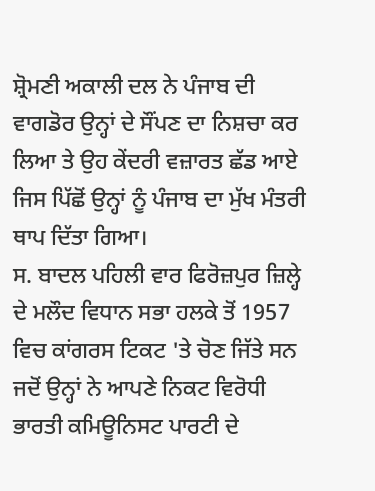ਸ਼੍ਰੋਮਣੀ ਅਕਾਲੀ ਦਲ ਨੇ ਪੰਜਾਬ ਦੀ ਵਾਗਡੋਰ ਉਨ੍ਹਾਂ ਦੇ ਸੌਂਪਣ ਦਾ ਨਿਸ਼ਚਾ ਕਰ ਲਿਆ ਤੇ ਉਹ ਕੇਂਦਰੀ ਵਜ਼ਾਰਤ ਛੱਡ ਆਏ ਜਿਸ ਪਿੱਛੋਂ ਉਨ੍ਹਾਂ ਨੂੰ ਪੰਜਾਬ ਦਾ ਮੁੱਖ ਮੰਤਰੀ ਥਾਪ ਦਿੱਤਾ ਗਿਆ।
ਸ. ਬਾਦਲ ਪਹਿਲੀ ਵਾਰ ਫਿਰੋਜ਼ਪੁਰ ਜ਼ਿਲ੍ਹੇ ਦੇ ਮਲੌਦ ਵਿਧਾਨ ਸਭਾ ਹਲਕੇ ਤੋਂ 1957 ਵਿਚ ਕਾਂਗਰਸ ਟਿਕਟ 'ਤੇ ਚੋਣ ਜਿੱਤੇ ਸਨ ਜਦੋਂ ਉਨ੍ਹਾਂ ਨੇ ਆਪਣੇ ਨਿਕਟ ਵਿਰੋਧੀ ਭਾਰਤੀ ਕਮਿਊਨਿਸਟ ਪਾਰਟੀ ਦੇ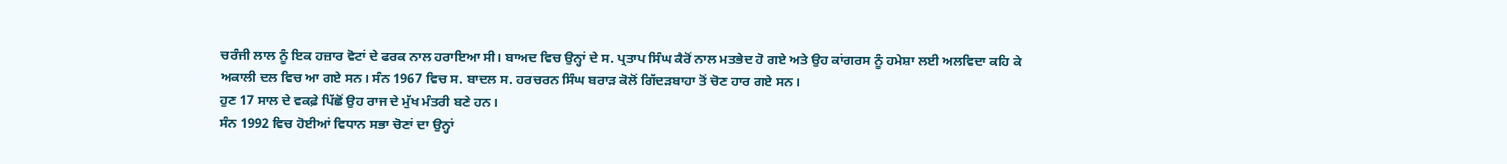ਚਰੰਜੀ ਲਾਲ ਨੂੰ ਇਕ ਹਜ਼ਾਰ ਵੋਟਾਂ ਦੇ ਫਰਕ ਨਾਲ ਹਰਾਇਆ ਸੀ। ਬਾਅਦ ਵਿਚ ਉਨ੍ਹਾਂ ਦੇ ਸ. ਪ੍ਰਤਾਪ ਸਿੰਘ ਕੈਰੋਂ ਨਾਲ ਮਤਭੇਦ ਹੋ ਗਏ ਅਤੇ ਉਹ ਕਾਂਗਰਸ ਨੂੰ ਹਮੇਸ਼ਾ ਲਈ ਅਲਵਿਦਾ ਕਹਿ ਕੇ ਅਕਾਲੀ ਦਲ ਵਿਚ ਆ ਗਏ ਸਨ। ਸੰਨ 1967 ਵਿਚ ਸ. ਬਾਦਲ ਸ. ਹਰਚਰਨ ਸਿੰਘ ਬਰਾੜ ਕੋਲੋਂ ਗਿੱਦੜਬਾਹਾ ਤੋਂ ਚੋਣ ਹਾਰ ਗਏ ਸਨ।
ਹੁਣ 17 ਸਾਲ ਦੇ ਵਕਫ਼ੇ ਪਿੱਛੋਂ ਉਹ ਰਾਜ ਦੇ ਮੁੱਖ ਮੰਤਰੀ ਬਣੇ ਹਨ।
ਸੰਨ 1992 ਵਿਚ ਹੋਈਆਂ ਵਿਧਾਨ ਸਭਾ ਚੋਣਾਂ ਦਾ ਉਨ੍ਹਾਂ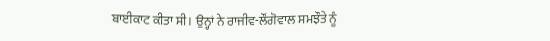ਬਾਈਕਾਟ ਕੀਤਾ ਸੀ। ਉਨ੍ਹਾਂ ਨੇ ਰਾਜੀਵ-ਲੌਂਗੋਵਾਲ ਸਮਝੌਤੇ ਨੂੰ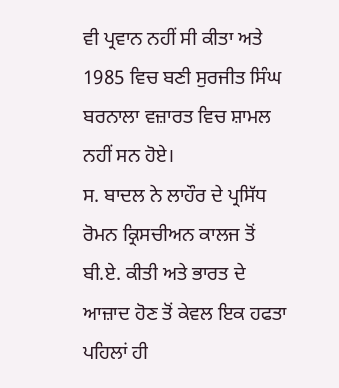ਵੀ ਪ੍ਰਵਾਨ ਨਹੀਂ ਸੀ ਕੀਤਾ ਅਤੇ 1985 ਵਿਚ ਬਣੀ ਸੁਰਜੀਤ ਸਿੰਘ ਬਰਨਾਲਾ ਵਜ਼ਾਰਤ ਵਿਚ ਸ਼ਾਮਲ ਨਹੀਂ ਸਨ ਹੋਏ।
ਸ. ਬਾਦਲ ਨੇ ਲਾਹੌਰ ਦੇ ਪ੍ਰਸਿੱਧ ਰੋਮਨ ਕ੍ਰਿਸਚੀਅਨ ਕਾਲਜ ਤੋਂ ਬੀ.ਏ. ਕੀਤੀ ਅਤੇ ਭਾਰਤ ਦੇ ਆਜ਼ਾਦ ਹੋਣ ਤੋਂ ਕੇਵਲ ਇਕ ਹਫਤਾ ਪਹਿਲਾਂ ਹੀ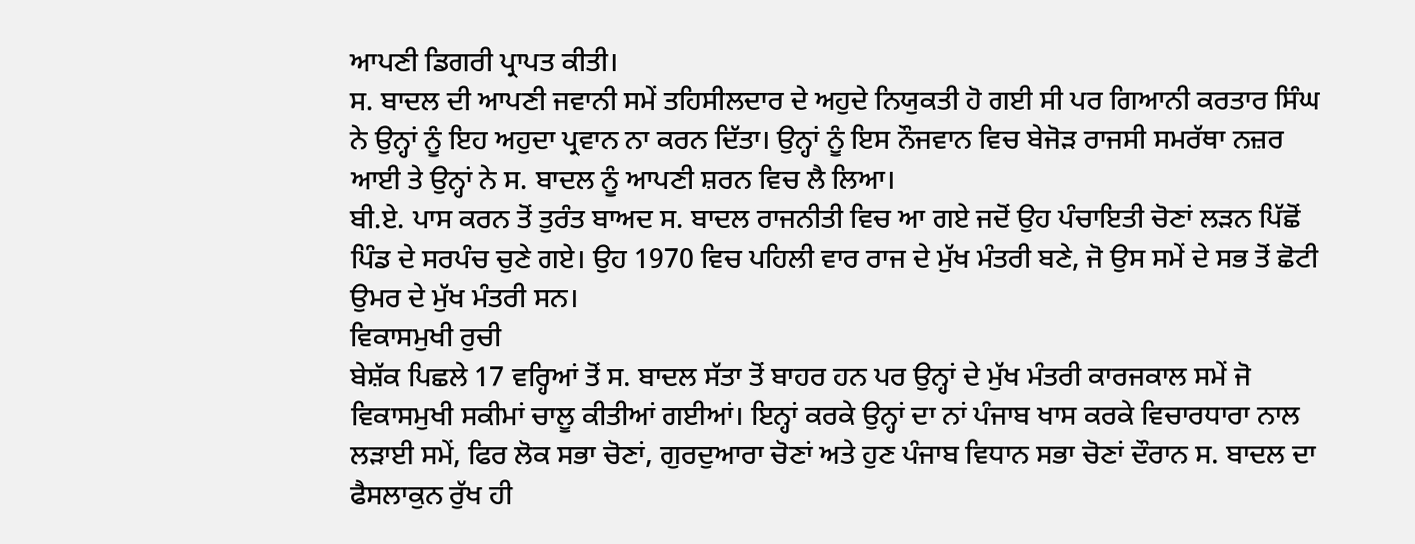ਆਪਣੀ ਡਿਗਰੀ ਪ੍ਰਾਪਤ ਕੀਤੀ।
ਸ. ਬਾਦਲ ਦੀ ਆਪਣੀ ਜਵਾਨੀ ਸਮੇਂ ਤਹਿਸੀਲਦਾਰ ਦੇ ਅਹੁਦੇ ਨਿਯੁਕਤੀ ਹੋ ਗਈ ਸੀ ਪਰ ਗਿਆਨੀ ਕਰਤਾਰ ਸਿੰਘ ਨੇ ਉਨ੍ਹਾਂ ਨੂੰ ਇਹ ਅਹੁਦਾ ਪ੍ਰਵਾਨ ਨਾ ਕਰਨ ਦਿੱਤਾ। ਉਨ੍ਹਾਂ ਨੂੰ ਇਸ ਨੌਜਵਾਨ ਵਿਚ ਬੇਜੋੜ ਰਾਜਸੀ ਸਮਰੱਥਾ ਨਜ਼ਰ ਆਈ ਤੇ ਉਨ੍ਹਾਂ ਨੇ ਸ. ਬਾਦਲ ਨੂੰ ਆਪਣੀ ਸ਼ਰਨ ਵਿਚ ਲੈ ਲਿਆ।
ਬੀ.ਏ. ਪਾਸ ਕਰਨ ਤੋਂ ਤੁਰੰਤ ਬਾਅਦ ਸ. ਬਾਦਲ ਰਾਜਨੀਤੀ ਵਿਚ ਆ ਗਏ ਜਦੋਂ ਉਹ ਪੰਚਾਇਤੀ ਚੋਣਾਂ ਲੜਨ ਪਿੱਛੋਂ ਪਿੰਡ ਦੇ ਸਰਪੰਚ ਚੁਣੇ ਗਏ। ਉਹ 1970 ਵਿਚ ਪਹਿਲੀ ਵਾਰ ਰਾਜ ਦੇ ਮੁੱਖ ਮੰਤਰੀ ਬਣੇ, ਜੋ ਉਸ ਸਮੇਂ ਦੇ ਸਭ ਤੋਂ ਛੋਟੀ ਉਮਰ ਦੇ ਮੁੱਖ ਮੰਤਰੀ ਸਨ।
ਵਿਕਾਸਮੁਖੀ ਰੁਚੀ
ਬੇਸ਼ੱਕ ਪਿਛਲੇ 17 ਵਰ੍ਹਿਆਂ ਤੋਂ ਸ. ਬਾਦਲ ਸੱਤਾ ਤੋਂ ਬਾਹਰ ਹਨ ਪਰ ਉਨ੍ਹਾਂ ਦੇ ਮੁੱਖ ਮੰਤਰੀ ਕਾਰਜਕਾਲ ਸਮੇਂ ਜੋ ਵਿਕਾਸਮੁਖੀ ਸਕੀਮਾਂ ਚਾਲੂ ਕੀਤੀਆਂ ਗਈਆਂ। ਇਨ੍ਹਾਂ ਕਰਕੇ ਉਨ੍ਹਾਂ ਦਾ ਨਾਂ ਪੰਜਾਬ ਖਾਸ ਕਰਕੇ ਵਿਚਾਰਧਾਰਾ ਨਾਲ ਲੜਾਈ ਸਮੇਂ, ਫਿਰ ਲੋਕ ਸਭਾ ਚੋਣਾਂ, ਗੁਰਦੁਆਰਾ ਚੋਣਾਂ ਅਤੇ ਹੁਣ ਪੰਜਾਬ ਵਿਧਾਨ ਸਭਾ ਚੋਣਾਂ ਦੌਰਾਨ ਸ. ਬਾਦਲ ਦਾ ਫੈਸਲਾਕੁਨ ਰੁੱਖ ਹੀ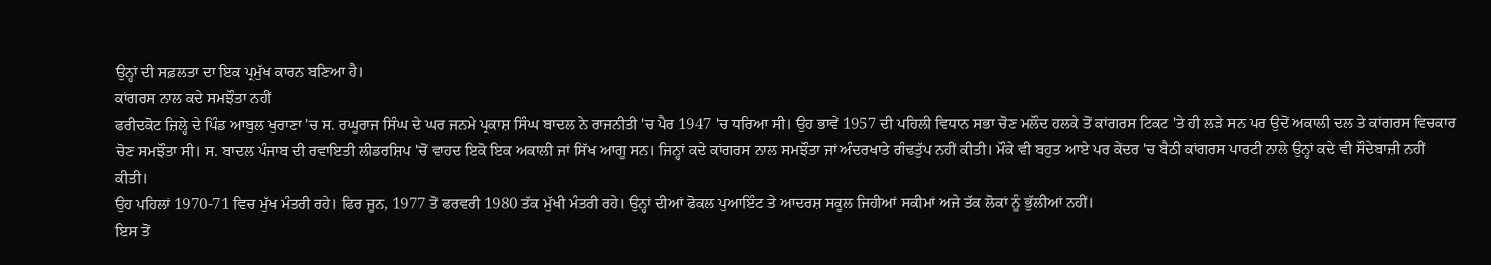ਉਨ੍ਹਾਂ ਦੀ ਸਫ਼ਲਤਾ ਦਾ ਇਕ ਪ੍ਰਮੁੱਖ ਕਾਰਨ ਬਣਿਆ ਹੈ।
ਕਾਂਗਰਸ ਨਾਲ ਕਦੇ ਸਮਝੌਤਾ ਨਹੀਂ
ਫਰੀਦਕੋਟ ਜ਼ਿਲ੍ਹੇ ਦੇ ਪਿੰਡ ਆਬੁਲ ਖੁਰਾਣਾ 'ਚ ਸ. ਰਘੂਰਾਜ ਸਿੰਘ ਦੇ ਘਰ ਜਨਮੇ ਪ੍ਰਕਾਸ਼ ਸਿੰਘ ਬਾਦਲ ਨੇ ਰਾਜਨੀਤੀ 'ਚ ਪੈਰ 1947 'ਚ ਧਰਿਆ ਸੀ। ਉਹ ਭਾਵੇਂ 1957 ਦੀ ਪਹਿਲੀ ਵਿਧਾਨ ਸਭਾ ਚੋਣ ਮਲੌਦ ਹਲਕੇ ਤੋਂ ਕਾਂਗਰਸ ਟਿਕਟ 'ਤੇ ਹੀ ਲੜੇ ਸਨ ਪਰ ਉਦੋਂ ਅਕਾਲੀ ਦਲ ਤੇ ਕਾਂਗਰਸ ਵਿਚਕਾਰ ਚੋਣ ਸਮਝੌਤਾ ਸੀ। ਸ. ਬਾਦਲ ਪੰਜਾਬ ਦੀ ਰਵਾਇਤੀ ਲੀਡਰਸ਼ਿਪ 'ਚੋਂ ਵਾਹਦ ਇਕੋ ਇਕ ਅਕਾਲੀ ਜਾਂ ਸਿੱਖ ਆਗੂ ਸਨ। ਜਿਨ੍ਹਾਂ ਕਦੇ ਕਾਂਗਰਸ ਨਾਲ ਸਮਝੌਤਾ ਜਾਂ ਅੰਦਰਖਾਤੇ ਗੰਢਤੁੱਪ ਨਹੀਂ ਕੀਤੀ। ਮੌਕੇ ਵੀ ਬਹੁਤ ਆਏ ਪਰ ਕੇਂਦਰ 'ਚ ਬੈਠੀ ਕਾਂਗਰਸ ਪਾਰਟੀ ਨਾਲੇ ਉਨ੍ਹਾਂ ਕਦੇ ਵੀ ਸੌਦੇਬਾਜ਼ੀ ਨਹੀਂ ਕੀਤੀ।
ਉਹ ਪਹਿਲਾਂ 1970-71 ਵਿਚ ਮੁੱਖ ਮੰਤਰੀ ਰਹੇ। ਫਿਰ ਜੂਨ, 1977 ਤੋਂ ਫਰਵਰੀ 1980 ਤੱਕ ਮੁੱਖੀ ਮੰਤਰੀ ਰਹੇ। ਉਨ੍ਹਾਂ ਦੀਆਂ ਫੋਕਲ ਪੁਆਇੰਟ ਤੇ ਆਦਰਸ਼ ਸਕੂਲ ਜਿਹੀਆਂ ਸਕੀਮਾਂ ਅਜੇ ਤੱਕ ਲੋਕਾਂ ਨੂੰ ਭੁੱਲੀਆਂ ਨਹੀਂ।
ਇਸ ਤੋਂ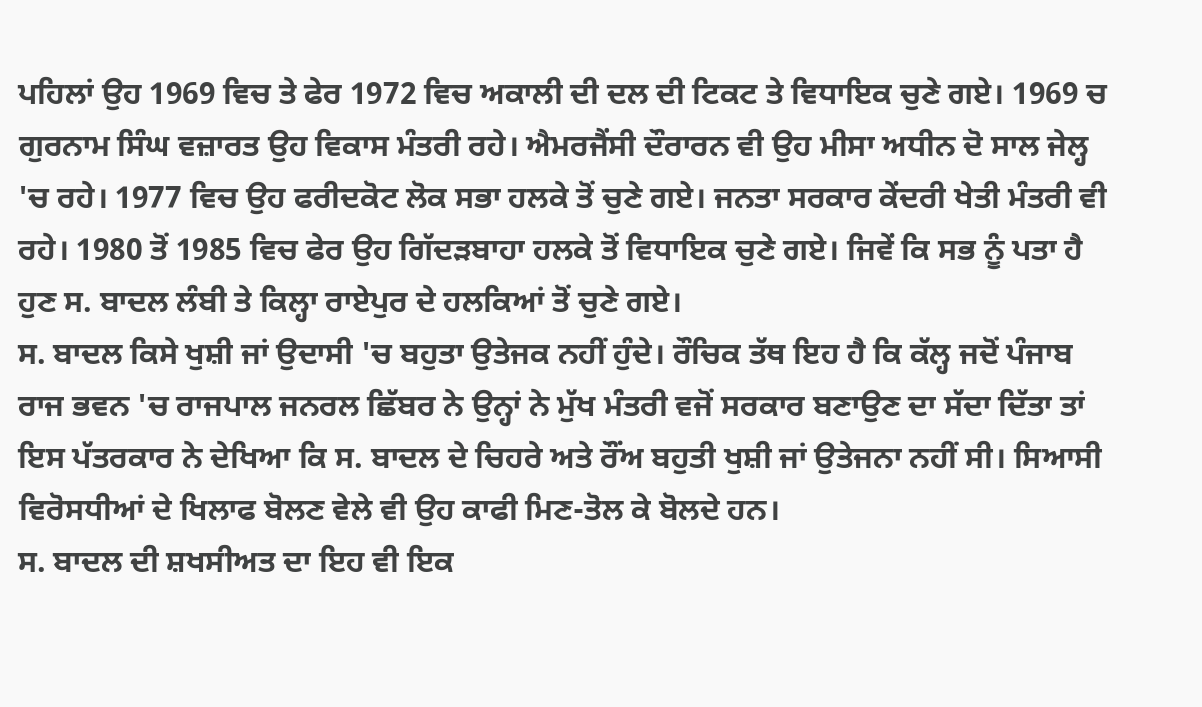ਪਹਿਲਾਂ ਉਹ 1969 ਵਿਚ ਤੇ ਫੇਰ 1972 ਵਿਚ ਅਕਾਲੀ ਦੀ ਦਲ ਦੀ ਟਿਕਟ ਤੇ ਵਿਧਾਇਕ ਚੁਣੇ ਗਏ। 1969 ਚ ਗੁਰਨਾਮ ਸਿੰਘ ਵਜ਼ਾਰਤ ਉਹ ਵਿਕਾਸ ਮੰਤਰੀ ਰਹੇ। ਐਮਰਜੈਂਸੀ ਦੌਰਾਰਨ ਵੀ ਉਹ ਮੀਸਾ ਅਧੀਨ ਦੋ ਸਾਲ ਜੇਲ੍ਹ 'ਚ ਰਹੇ। 1977 ਵਿਚ ਉਹ ਫਰੀਦਕੋਟ ਲੋਕ ਸਭਾ ਹਲਕੇ ਤੋਂ ਚੁਣੇ ਗਏ। ਜਨਤਾ ਸਰਕਾਰ ਕੇਂਦਰੀ ਖੇਤੀ ਮੰਤਰੀ ਵੀ ਰਹੇ। 1980 ਤੋਂ 1985 ਵਿਚ ਫੇਰ ਉਹ ਗਿੱਦੜਬਾਹਾ ਹਲਕੇ ਤੋਂ ਵਿਧਾਇਕ ਚੁਣੇ ਗਏ। ਜਿਵੇਂ ਕਿ ਸਭ ਨੂੰ ਪਤਾ ਹੈ ਹੁਣ ਸ. ਬਾਦਲ ਲੰਬੀ ਤੇ ਕਿਲ੍ਹਾ ਰਾਏਪੁਰ ਦੇ ਹਲਕਿਆਂ ਤੋਂ ਚੁਣੇ ਗਏ।
ਸ. ਬਾਦਲ ਕਿਸੇ ਖੁਸ਼ੀ ਜਾਂ ਉਦਾਸੀ 'ਚ ਬਹੁਤਾ ਉਤੇਜਕ ਨਹੀਂ ਹੁੰਦੇ। ਰੌਚਿਕ ਤੱਥ ਇਹ ਹੈ ਕਿ ਕੱਲ੍ਹ ਜਦੋਂ ਪੰਜਾਬ ਰਾਜ ਭਵਨ 'ਚ ਰਾਜਪਾਲ ਜਨਰਲ ਛਿੱਬਰ ਨੇ ਉਨ੍ਹਾਂ ਨੇ ਮੁੱਖ ਮੰਤਰੀ ਵਜੋਂ ਸਰਕਾਰ ਬਣਾਉਣ ਦਾ ਸੱਦਾ ਦਿੱਤਾ ਤਾਂ ਇਸ ਪੱਤਰਕਾਰ ਨੇ ਦੇਖਿਆ ਕਿ ਸ. ਬਾਦਲ ਦੇ ਚਿਹਰੇ ਅਤੇ ਰੌਂਅ ਬਹੁਤੀ ਖੁਸ਼ੀ ਜਾਂ ਉਤੇਜਨਾ ਨਹੀਂ ਸੀ। ਸਿਆਸੀ ਵਿਰੋਸਧੀਆਂ ਦੇ ਖਿਲਾਫ ਬੋਲਣ ਵੇਲੇ ਵੀ ਉਹ ਕਾਫੀ ਮਿਣ-ਤੋਲ ਕੇ ਬੋਲਦੇ ਹਨ।
ਸ. ਬਾਦਲ ਦੀ ਸ਼ਖਸੀਅਤ ਦਾ ਇਹ ਵੀ ਇਕ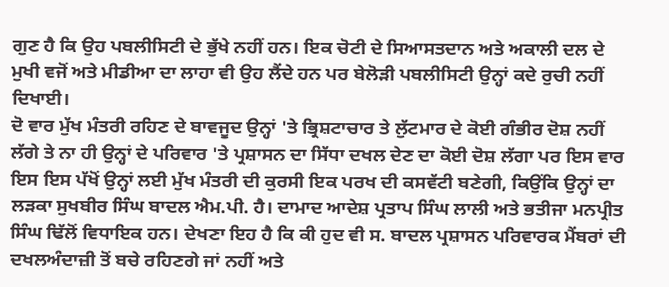ਗੁਣ ਹੈ ਕਿ ਉਹ ਪਬਲੀਸਿਟੀ ਦੇ ਭੁੱਖੇ ਨਹੀਂ ਹਨ। ਇਕ ਚੋਟੀ ਦੇ ਸਿਆਸਤਦਾਨ ਅਤੇ ਅਕਾਲੀ ਦਲ ਦੇ ਮੁਖੀ ਵਜੋਂ ਅਤੇ ਮੀਡੀਆ ਦਾ ਲਾਹਾ ਵੀ ਉਹ ਲੈਂਦੇ ਹਨ ਪਰ ਬੇਲੋੜੀ ਪਬਲੀਸਿਟੀ ਉਨ੍ਹਾਂ ਕਦੇ ਰੁਚੀ ਨਹੀਂ ਦਿਖਾਈ।
ਦੋ ਵਾਰ ਮੁੱਖ ਮੰਤਰੀ ਰਹਿਣ ਦੇ ਬਾਵਜੂਦ ਉਨ੍ਹਾਂ 'ਤੇ ਭ੍ਰਿਸ਼ਟਾਚਾਰ ਤੇ ਲੁੱਟਮਾਰ ਦੇ ਕੋਈ ਗੰਭੀਰ ਦੋਸ਼ ਨਹੀਂ ਲੱਗੇ ਤੇ ਨਾ ਹੀ ਉਨ੍ਹਾਂ ਦੇ ਪਰਿਵਾਰ 'ਤੇ ਪ੍ਰਸ਼ਾਸਨ ਦਾ ਸਿੱਧਾ ਦਖਲ ਦੇਣ ਦਾ ਕੋਈ ਦੋਸ਼ ਲੱਗਾ ਪਰ ਇਸ ਵਾਰ ਇਸ ਇਸ ਪੱਖੋਂ ਉਨ੍ਹਾਂ ਲਈ ਮੁੱਖ ਮੰਤਰੀ ਦੀ ਕੁਰਸੀ ਇਕ ਪਰਖ ਦੀ ਕਸਵੱਟੀ ਬਣੇਗੀ, ਕਿਉਂਕਿ ਉਨ੍ਹਾਂ ਦਾ ਲੜਕਾ ਸੁਖਬੀਰ ਸਿੰਘ ਬਾਦਲ ਐਮ.ਪੀ. ਹੈ। ਦਾਮਾਦ ਆਦੇਸ਼ ਪ੍ਰਤਾਪ ਸਿੰਘ ਲਾਲੀ ਅਤੇ ਭਤੀਜਾ ਮਨਪ੍ਰੀਤ ਸਿੰਘ ਢਿੱਲੋਂ ਵਿਧਾਇਕ ਹਨ। ਦੇਖਣਾ ਇਹ ਹੈ ਕਿ ਕੀ ਹੁਦ ਵੀ ਸ. ਬਾਦਲ ਪ੍ਰਸ਼ਾਸਨ ਪਰਿਵਾਰਕ ਮੈਂਬਰਾਂ ਦੀ ਦਖਲਅੰਦਾਜ਼ੀ ਤੋਂ ਬਚੇ ਰਹਿਣਗੇ ਜਾਂ ਨਹੀਂ ਅਤੇ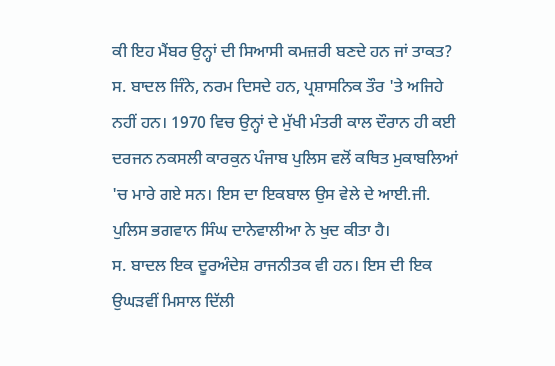ਕੀ ਇਹ ਮੈਂਬਰ ਉਨ੍ਹਾਂ ਦੀ ਸਿਆਸੀ ਕਮਜ਼ਰੀ ਬਣਦੇ ਹਨ ਜਾਂ ਤਾਕਤ?
ਸ. ਬਾਦਲ ਜਿੰਨੇ, ਨਰਮ ਦਿਸਦੇ ਹਨ, ਪ੍ਰਸ਼ਾਸਨਿਕ ਤੌਰ 'ਤੇ ਅਜਿਹੇ ਨਹੀਂ ਹਨ। 1970 ਵਿਚ ਉਨ੍ਹਾਂ ਦੇ ਮੁੱਖੀ ਮੰਤਰੀ ਕਾਲ ਦੌਰਾਨ ਹੀ ਕਈ ਦਰਜਨ ਨਕਸਲੀ ਕਾਰਕੁਨ ਪੰਜਾਬ ਪੁਲਿਸ ਵਲੋਂ ਕਥਿਤ ਮੁਕਾਬਲਿਆਂ 'ਚ ਮਾਰੇ ਗਏ ਸਨ। ਇਸ ਦਾ ਇਕਬਾਲ ਉਸ ਵੇਲੇ ਦੇ ਆਈ.ਜੀ. ਪੁਲਿਸ ਭਗਵਾਨ ਸਿੰਘ ਦਾਨੇਵਾਲੀਆ ਨੇ ਖੁਦ ਕੀਤਾ ਹੈ।
ਸ. ਬਾਦਲ ਇਕ ਦੂਰਅੰਦੇਸ਼ ਰਾਜਨੀਤਕ ਵੀ ਹਨ। ਇਸ ਦੀ ਇਕ ਉਘੜਵੀਂ ਮਿਸਾਲ ਦਿੱਲੀ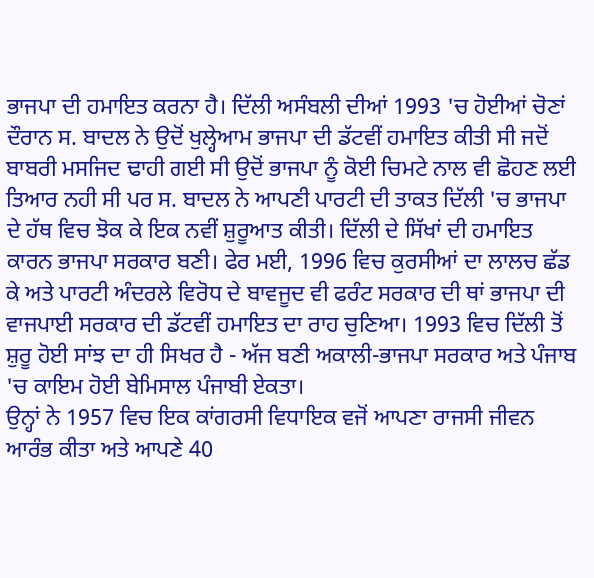ਭਾਜਪਾ ਦੀ ਹਮਾਇਤ ਕਰਨਾ ਹੈ। ਦਿੱਲੀ ਅਸੰਬਲੀ ਦੀਆਂ 1993 'ਚ ਹੋਈਆਂ ਚੋਣਾਂ ਦੌਰਾਨ ਸ. ਬਾਦਲ ਨੇ ਉਦੋਂ ਖੁਲ੍ਹੇਆਮ ਭਾਜਪਾ ਦੀ ਡੱਟਵੀਂ ਹਮਾਇਤ ਕੀਤੀ ਸੀ ਜਦੋਂ ਬਾਬਰੀ ਮਸਜਿਦ ਢਾਹੀ ਗਈ ਸੀ ਉਦੋਂ ਭਾਜਪਾ ਨੂੰ ਕੋਈ ਚਿਮਟੇ ਨਾਲ ਵੀ ਛੋਹਣ ਲਈ ਤਿਆਰ ਨਹੀ ਸੀ ਪਰ ਸ. ਬਾਦਲ ਨੇ ਆਪਣੀ ਪਾਰਟੀ ਦੀ ਤਾਕਤ ਦਿੱਲੀ 'ਚ ਭਾਜਪਾ ਦੇ ਹੱਥ ਵਿਚ ਝੋਕ ਕੇ ਇਕ ਨਵੀਂ ਸ਼ੁਰੂਆਤ ਕੀਤੀ। ਦਿੱਲੀ ਦੇ ਸਿੱਖਾਂ ਦੀ ਹਮਾਇਤ ਕਾਰਨ ਭਾਜਪਾ ਸਰਕਾਰ ਬਣੀ। ਫੇਰ ਮਈ, 1996 ਵਿਚ ਕੁਰਸੀਆਂ ਦਾ ਲਾਲਚ ਛੱਡ ਕੇ ਅਤੇ ਪਾਰਟੀ ਅੰਦਰਲੇ ਵਿਰੋਧ ਦੇ ਬਾਵਜੂਦ ਵੀ ਫਰੰਟ ਸਰਕਾਰ ਦੀ ਥਾਂ ਭਾਜਪਾ ਦੀ ਵਾਜਪਾਈ ਸਰਕਾਰ ਦੀ ਡੱਟਵੀਂ ਹਮਾਇਤ ਦਾ ਰਾਹ ਚੁਣਿਆ। 1993 ਵਿਚ ਦਿੱਲੀ ਤੋਂ ਸ਼ੁਰੂ ਹੋਈ ਸਾਂਝ ਦਾ ਹੀ ਸਿਖਰ ਹੈ - ਅੱਜ ਬਣੀ ਅਕਾਲੀ-ਭਾਜਪਾ ਸਰਕਾਰ ਅਤੇ ਪੰਜਾਬ 'ਚ ਕਾਇਮ ਹੋਈ ਬੇਮਿਸਾਲ ਪੰਜਾਬੀ ਏਕਤਾ।
ਉਨ੍ਹਾਂ ਨੇ 1957 ਵਿਚ ਇਕ ਕਾਂਗਰਸੀ ਵਿਧਾਇਕ ਵਜੋਂ ਆਪਣਾ ਰਾਜਸੀ ਜੀਵਨ ਆਰੰਭ ਕੀਤਾ ਅਤੇ ਆਪਣੇ 40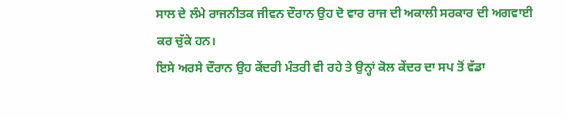ਸਾਲ ਦੇ ਲੰਮੇ ਰਾਜਨੀਤਕ ਜੀਵਨ ਦੌਰਾਨ ਉਹ ਦੋ ਵਾਰ ਰਾਜ ਦੀ ਅਕਾਲੀ ਸਰਕਾਰ ਦੀ ਅਗਵਾਈ ਕਰ ਚੁੱਕੇ ਹਨ।
ਇਸੇ ਅਰਸੇ ਦੌਰਾਨ ਉਹ ਕੇਂਦਰੀ ਮੰਤਰੀ ਵੀ ਰਹੇ ਤੇ ਉਨ੍ਹਾਂ ਕੋਲ ਕੇਂਦਰ ਦਾ ਸਪ ਤੋਂ ਵੱਡਾ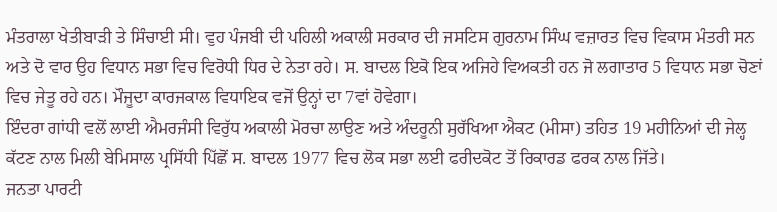ਮੰਤਰਾਲਾ ਖੇਤੀਬਾੜੀ ਤੇ ਸਿੰਚਾਈ ਸੀ। ਵੁਹ ਪੰਜਬੀ ਦੀ ਪਹਿਲੀ ਅਕਾਲੀ ਸਰਕਾਰ ਦੀ ਜਸਟਿਸ ਗੁਰਨਾਮ ਸਿੰਘ ਵਜ਼ਾਰਤ ਵਿਚ ਵਿਕਾਸ ਮੰਤਰੀ ਸਨ ਅਤੇ ਦੋ ਵਾਰ ਉਹ ਵਿਧਾਨ ਸਭਾ ਵਿਚ ਵਿਰੋਧੀ ਧਿਰ ਦੇ ਨੇਤਾ ਰਹੇ। ਸ. ਬਾਦਲ ਇਕੋ ਇਕ ਅਜਿਹੇ ਵਿਅਕਤੀ ਹਨ ਜੋ ਲਗਾਤਾਰ 5 ਵਿਧਾਨ ਸਭਾ ਚੋਣਾਂ ਵਿਚ ਜੇਤੂ ਰਹੇ ਹਨ। ਮੌਜੂਦਾ ਕਾਰਜਕਾਲ ਵਿਧਾਇਕ ਵਜੋਂ ਉਨ੍ਹਾਂ ਦਾ 7ਵਾਂ ਹੋਵੇਗਾ।
ਇੰਦਰਾ ਗਾਂਧੀ ਵਲੋਂ ਲਾਈ ਐਮਰਜੰਸੀ ਵਿਰੁੱਧ ਅਕਾਲੀ ਮੋਰਚਾ ਲਾਉਣ ਅਤੇ ਅੰਦਰੂਨੀ ਸੁਰੱਖਿਆ ਐਕਟ (ਮੀਸਾ) ਤਹਿਤ 19 ਮਹੀਨਿਆਂ ਦੀ ਜੇਲ੍ਹ ਕੱਟਣ ਨਾਲ ਮਿਲੀ ਬੇਮਿਸਾਲ ਪ੍ਰਸਿੱਧੀ ਪਿੱਛੋਂ ਸ. ਬਾਦਲ 1977 ਵਿਚ ਲੋਕ ਸਭਾ ਲਈ ਫਰੀਦਕੋਟ ਤੋਂ ਰਿਕਾਰਡ ਫਰਕ ਨਾਲ ਜਿੱਤੇ।
ਜਨਤਾ ਪਾਰਟੀ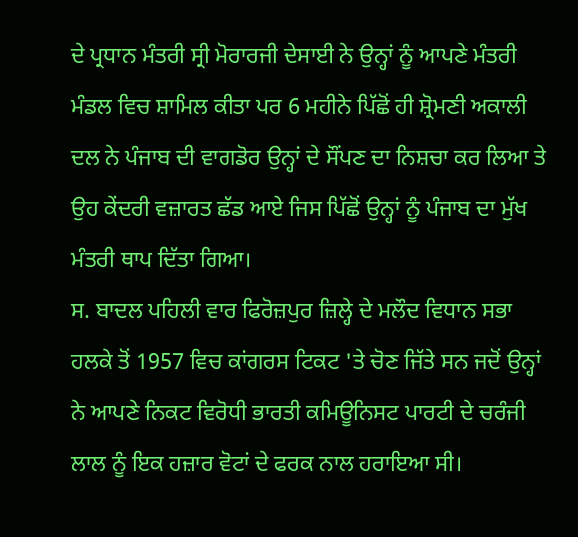ਦੇ ਪ੍ਰਧਾਨ ਮੰਤਰੀ ਸ੍ਰੀ ਮੋਰਾਰਜੀ ਦੇਸਾਈ ਨੇ ਉਨ੍ਹਾਂ ਨੂੰ ਆਪਣੇ ਮੰਤਰੀ ਮੰਡਲ ਵਿਚ ਸ਼ਾਮਿਲ ਕੀਤਾ ਪਰ 6 ਮਹੀਨੇ ਪਿੱਛੋਂ ਹੀ ਸ਼੍ਰੋਮਣੀ ਅਕਾਲੀ ਦਲ ਨੇ ਪੰਜਾਬ ਦੀ ਵਾਗਡੋਰ ਉਨ੍ਹਾਂ ਦੇ ਸੌਂਪਣ ਦਾ ਨਿਸ਼ਚਾ ਕਰ ਲਿਆ ਤੇ ਉਹ ਕੇਂਦਰੀ ਵਜ਼ਾਰਤ ਛੱਡ ਆਏ ਜਿਸ ਪਿੱਛੋਂ ਉਨ੍ਹਾਂ ਨੂੰ ਪੰਜਾਬ ਦਾ ਮੁੱਖ ਮੰਤਰੀ ਥਾਪ ਦਿੱਤਾ ਗਿਆ।
ਸ. ਬਾਦਲ ਪਹਿਲੀ ਵਾਰ ਫਿਰੋਜ਼ਪੁਰ ਜ਼ਿਲ੍ਹੇ ਦੇ ਮਲੌਦ ਵਿਧਾਨ ਸਭਾ ਹਲਕੇ ਤੋਂ 1957 ਵਿਚ ਕਾਂਗਰਸ ਟਿਕਟ 'ਤੇ ਚੋਣ ਜਿੱਤੇ ਸਨ ਜਦੋਂ ਉਨ੍ਹਾਂ ਨੇ ਆਪਣੇ ਨਿਕਟ ਵਿਰੋਧੀ ਭਾਰਤੀ ਕਮਿਊਨਿਸਟ ਪਾਰਟੀ ਦੇ ਚਰੰਜੀ ਲਾਲ ਨੂੰ ਇਕ ਹਜ਼ਾਰ ਵੋਟਾਂ ਦੇ ਫਰਕ ਨਾਲ ਹਰਾਇਆ ਸੀ।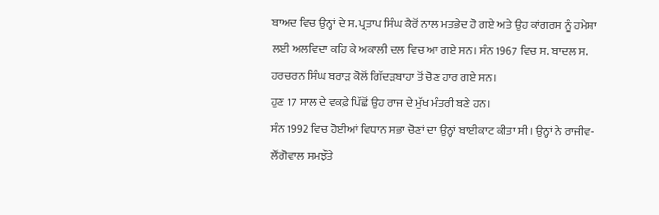ਬਾਅਦ ਵਿਚ ਉਨ੍ਹਾਂ ਦੇ ਸ. ਪ੍ਰਤਾਪ ਸਿੰਘ ਕੈਰੋਂ ਨਾਲ ਮਤਭੇਦ ਹੋ ਗਏ ਅਤੇ ਉਹ ਕਾਂਗਰਸ ਨੂੰ ਹਮੇਸ਼ਾ ਲਈ ਅਲਵਿਦਾ ਕਹਿ ਕੇ ਅਕਾਲੀ ਦਲ ਵਿਚ ਆ ਗਏ ਸਨ। ਸੰਨ 1967 ਵਿਚ ਸ. ਬਾਦਲ ਸ. ਹਰਚਰਨ ਸਿੰਘ ਬਰਾੜ ਕੋਲੋਂ ਗਿੱਦੜਬਾਹਾ ਤੋਂ ਚੋਣ ਹਾਰ ਗਏ ਸਨ।
ਹੁਣ 17 ਸਾਲ ਦੇ ਵਕਫ਼ੇ ਪਿੱਛੋਂ ਉਹ ਰਾਜ ਦੇ ਮੁੱਖ ਮੰਤਰੀ ਬਣੇ ਹਨ।
ਸੰਨ 1992 ਵਿਚ ਹੋਈਆਂ ਵਿਧਾਨ ਸਭਾ ਚੋਣਾਂ ਦਾ ਉਨ੍ਹਾਂ ਬਾਈਕਾਟ ਕੀਤਾ ਸੀ। ਉਨ੍ਹਾਂ ਨੇ ਰਾਜੀਵ-ਲੌਂਗੋਵਾਲ ਸਮਝੌਤੇ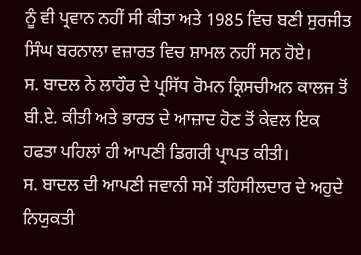ਨੂੰ ਵੀ ਪ੍ਰਵਾਨ ਨਹੀਂ ਸੀ ਕੀਤਾ ਅਤੇ 1985 ਵਿਚ ਬਣੀ ਸੁਰਜੀਤ ਸਿੰਘ ਬਰਨਾਲਾ ਵਜ਼ਾਰਤ ਵਿਚ ਸ਼ਾਮਲ ਨਹੀਂ ਸਨ ਹੋਏ।
ਸ. ਬਾਦਲ ਨੇ ਲਾਹੌਰ ਦੇ ਪ੍ਰਸਿੱਧ ਰੋਮਨ ਕ੍ਰਿਸਚੀਅਨ ਕਾਲਜ ਤੋਂ ਬੀ.ਏ. ਕੀਤੀ ਅਤੇ ਭਾਰਤ ਦੇ ਆਜ਼ਾਦ ਹੋਣ ਤੋਂ ਕੇਵਲ ਇਕ ਹਫਤਾ ਪਹਿਲਾਂ ਹੀ ਆਪਣੀ ਡਿਗਰੀ ਪ੍ਰਾਪਤ ਕੀਤੀ।
ਸ. ਬਾਦਲ ਦੀ ਆਪਣੀ ਜਵਾਨੀ ਸਮੇਂ ਤਹਿਸੀਲਦਾਰ ਦੇ ਅਹੁਦੇ ਨਿਯੁਕਤੀ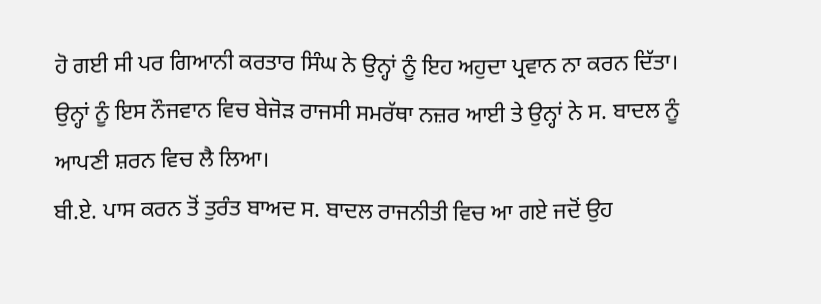ਹੋ ਗਈ ਸੀ ਪਰ ਗਿਆਨੀ ਕਰਤਾਰ ਸਿੰਘ ਨੇ ਉਨ੍ਹਾਂ ਨੂੰ ਇਹ ਅਹੁਦਾ ਪ੍ਰਵਾਨ ਨਾ ਕਰਨ ਦਿੱਤਾ। ਉਨ੍ਹਾਂ ਨੂੰ ਇਸ ਨੌਜਵਾਨ ਵਿਚ ਬੇਜੋੜ ਰਾਜਸੀ ਸਮਰੱਥਾ ਨਜ਼ਰ ਆਈ ਤੇ ਉਨ੍ਹਾਂ ਨੇ ਸ. ਬਾਦਲ ਨੂੰ ਆਪਣੀ ਸ਼ਰਨ ਵਿਚ ਲੈ ਲਿਆ।
ਬੀ.ਏ. ਪਾਸ ਕਰਨ ਤੋਂ ਤੁਰੰਤ ਬਾਅਦ ਸ. ਬਾਦਲ ਰਾਜਨੀਤੀ ਵਿਚ ਆ ਗਏ ਜਦੋਂ ਉਹ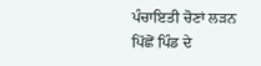ਪੰਚਾਇਤੀ ਚੋਣਾਂ ਲੜਨ ਪਿੱਛੋਂ ਪਿੰਡ ਦੇ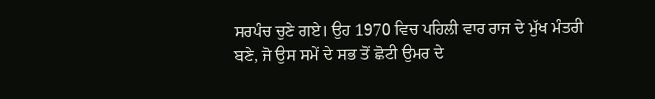ਸਰਪੰਚ ਚੁਣੇ ਗਏ। ਉਹ 1970 ਵਿਚ ਪਹਿਲੀ ਵਾਰ ਰਾਜ ਦੇ ਮੁੱਖ ਮੰਤਰੀ ਬਣੇ, ਜੋ ਉਸ ਸਮੇਂ ਦੇ ਸਭ ਤੋਂ ਛੋਟੀ ਉਮਰ ਦੇ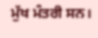ਮੁੱਖ ਮੰਤਰੀ ਸਨ।